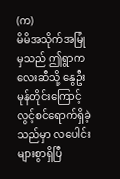(က)
မိမိအသိုက်အမြုံမှသည် ဤရွာကလေးဆီသို့ နွေဦးမုန်တိုင်းကြောင့် လွင့်စင်ရောက်ရှိခဲ့သည်မှာ လပေါင်းများစွာရှိပြီ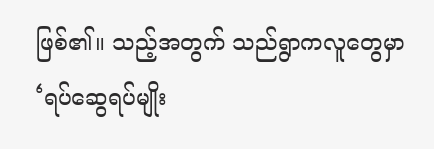ဖြစ်၏။ သည့်အတွက် သည်ရွာကလူတွေမှာ ‘ရပ်ဆွေရပ်မျိုး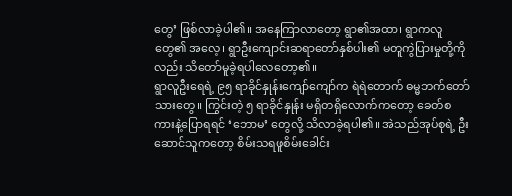တွေ’ ဖြစ်လာခဲ့ပါ၏။ အနေကြာလာတော့ ရွာ၏အထာ၊ ရွာကလူတွေ၏ အလေ့၊ ရွာဦးကျောင်းဆရာတော်နှစ်ပါး၏ မတူကွဲပြားမှုတို့ကိုလည်း သိတော်မူခဲ့ရပါလေတော့၏။
ရွာလူဦးရေရဲ့ ၉၅ ရာခိုင်နှုန်းကျော်ကျော်က ရဲရဲတောက် ဓမ္မဘက်တော်သားတွေ။ ကြွင်းတဲ့ ၅ ရာခိုင်နှုန်း မရှိတရှိလောက်ကတော့ ခေတ်စကားနဲ့ပြောရရင် ‘ဘောမ’ တွေလို့ သိလာခဲ့ရပါ၏။ အဲသည်အုပ်စုရဲ့ ဦးဆောင်သူကတော့ စိမ်းသရဖူစိမ်းခေါင်း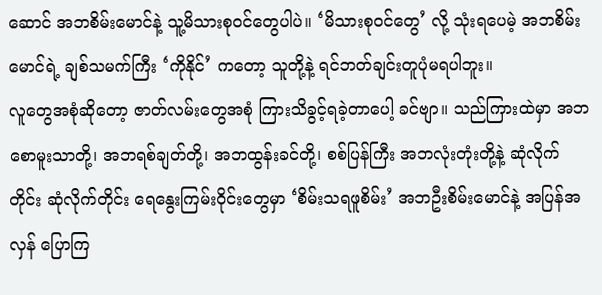ဆောင် အဘစိမ်းမောင်နဲ့ သူ့မိသားစုဝင်တွေပါပဲ။ ‘မိသားစုဝင်တွေ’ လို့ သုံးရပေမဲ့ အဘစိမ်းမောင်ရဲ့ ချစ်သမက်ကြီး ‘ကိုနိုင်’ ကတော့ သူတို့နဲ့ ရင်ဘတ်ချင်းတူပုံမရပါဘူး။
လူတွေအစုံဆိုတော့ ဇာတ်လမ်းတွေအစုံ ကြားသိခွင့်ရခဲ့တာပေါ့ ခင်ဗျာ။ သည်ကြားထဲမှာ အဘစောမူးသာတို့၊ အဘရစ်ချတ်တို့၊ အဘထွန်းခင်တို့၊ စစ်ပြန်ကြီး အဘလုံးတုံးတို့နဲ့ ဆုံလိုက်တိုင်း ဆုံလိုက်တိုင်း ရေနွေးကြမ်းဝိုင်းတွေမှာ ‘စိမ်းသရဖူစိမ်း’ အဘဦးစိမ်းမောင်နဲ့ အပြန်အလှန် ပြောကြ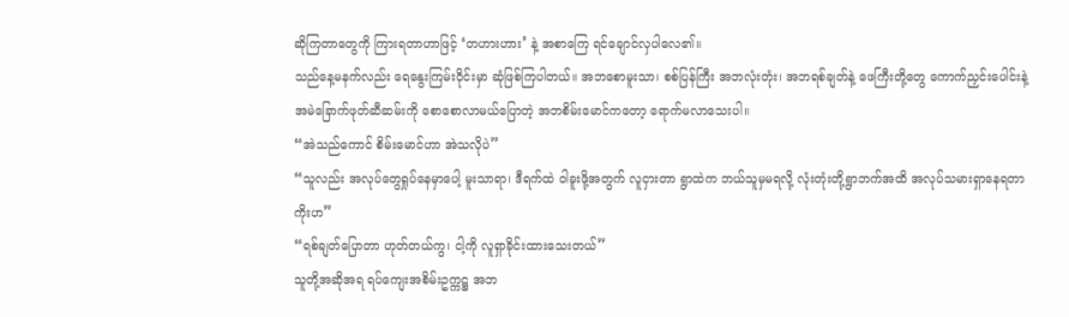ဆိုကြတာတွေကို ကြားရတာဟာဖြင့် ‘တဟားဟား’ နဲ့ အစာကြေ ရင်ချောင်လှပါလေ၏။
သည်နေ့မနက်လည်း ရေနွေးကြမ်းဝိုင်းမှာ ဆုံဖြစ်ကြပါတယ်။ အဘစောမူးသာ၊ စစ်ပြန်ကြီး အဘလုံးတုံး၊ အဘရစ်ချတ်နဲ့ ဖေကြီးတို့တွေ ကောက်ညှင်းပေါင်းနဲ့ အမဲခြောက်ဖုတ်ဆီဆမ်းကို စောစောလာမယ်ပြောတဲ့ အဘစိမ်းမောင်ကတော့ ရောက်မလာသေးပါ။
“အဲသည်ကောင် စိမ်းမောင်ဟာ အဲသလိုပဲ”
“သူလည်း အလုပ်တွေရှုပ်နေမှာပေါ့ မူးသာရာ၊ ဒီရက်ထဲ ဝါခူးဖို့အတွက် လူငှားတာ ရွာထဲက ဘယ်သူမှမရလို့ လုံးတုံးတို့ရွာဘက်အထိ အလုပ်သမားရှာနေရတာကိုးဟ”
“ရစ်ချတ်ပြောတာ ဟုတ်တယ်ကွ၊ ငါ့ကို လူရှာခိုင်းထားသေးတယ်”
သူတို့အဆိုအရ ရပ်ကျေးအစိမ်းဥက္ကဋ္ဌ အဘ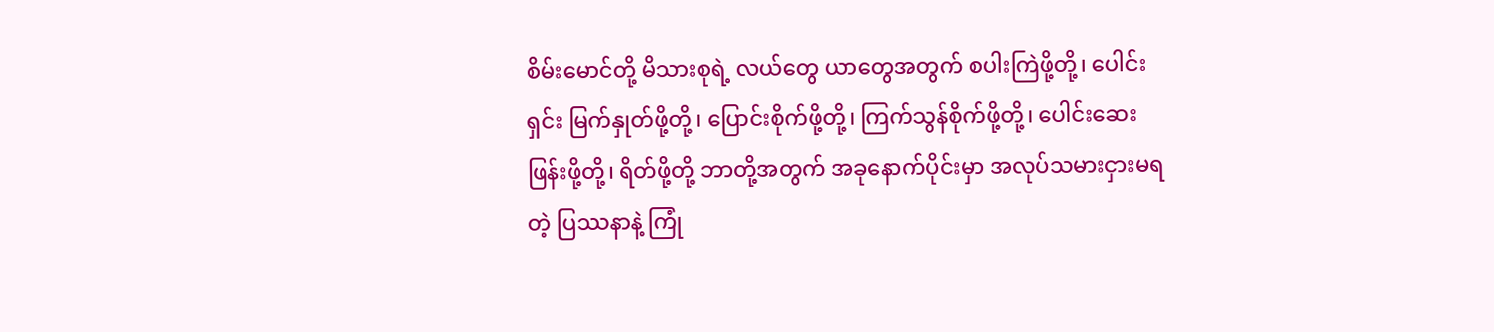စိမ်းမောင်တို့ မိသားစုရဲ့ လယ်တွေ ယာတွေအတွက် စပါးကြဲဖို့တို့၊ ပေါင်းရှင်း မြက်နှုတ်ဖို့တို့၊ ပြောင်းစိုက်ဖို့တို့၊ ကြက်သွန်စိုက်ဖို့တို့၊ ပေါင်းဆေးဖြန်းဖို့တို့၊ ရိတ်ဖို့တို့ ဘာတို့အတွက် အခုနောက်ပိုင်းမှာ အလုပ်သမားငှားမရတဲ့ ပြဿနာနဲ့ ကြုံ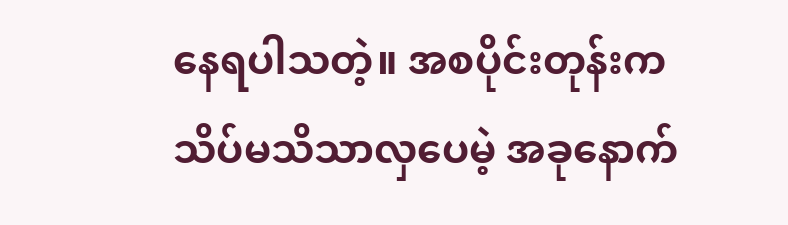နေရပါသတဲ့။ အစပိုင်းတုန်းက သိပ်မသိသာလှပေမဲ့ အခုနောက်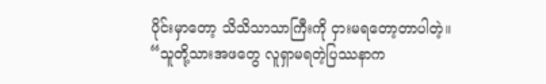ပိုင်းမှာတော့ သိသိသာသာကြီးကို ငှားမရတော့တာပါတဲ့။
“သူတို့သားအဖတွေ လူရှာမရတဲ့ပြဿနာက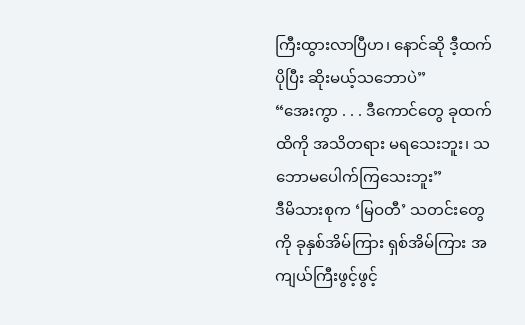ကြီးထွားလာပြီဟ၊ နောင်ဆို ဒီ့ထက်ပိုပြီး ဆိုးမယ့်သဘောပဲ”
“အေးကွာ . . . ဒီကောင်တွေ ခုထက်ထိကို အသိတရား မရသေးဘူး၊ သဘောမပေါက်ကြသေးဘူး”
ဒီမိသားစုက ‘မြဝတီ’ သတင်းတွေကို ခုနှစ်အိမ်ကြား ရှစ်အိမ်ကြား အကျယ်ကြီးဖွင့်ဖွင့်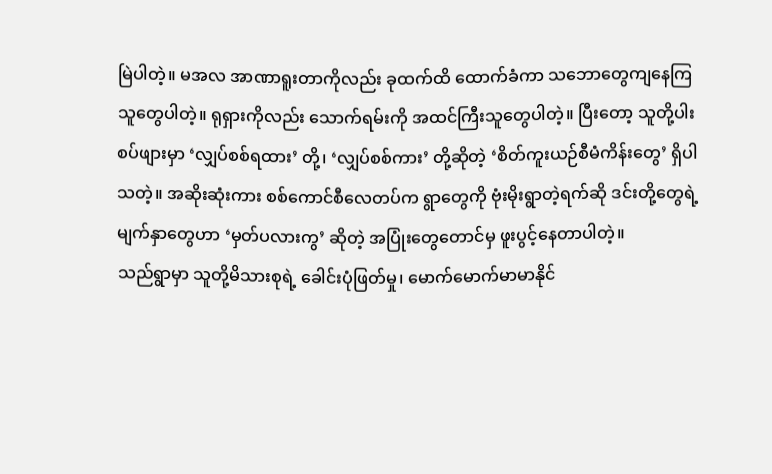မြဲပါတဲ့။ မအလ အာဏာရူးတာကိုလည်း ခုထက်ထိ ထောက်ခံကာ သဘောတွေကျနေကြသူတွေပါတဲ့။ ရုရှားကိုလည်း သောက်ရမ်းကို အထင်ကြီးသူတွေပါတဲ့။ ပြီးတော့ သူတို့ပါးစပ်ဖျားမှာ ‘လျှပ်စစ်ရထား’ တို့၊ ‘လျှပ်စစ်ကား’ တို့ဆိုတဲ့ ‘စိတ်ကူးယဉ်စီမံကိန်းတွေ’ ရှိပါသတဲ့။ အဆိုးဆုံးကား စစ်ကောင်စီလေတပ်က ရွာတွေကို ဗုံးမိုးရွာတဲ့ရက်ဆို ဒင်းတို့တွေရဲ့ မျက်နှာတွေဟာ ‘မှတ်ပလားကွ’ ဆိုတဲ့ အပြုံးတွေတောင်မှ ဖူးပွင့်နေတာပါတဲ့။
သည်ရွာမှာ သူတို့မိသားစုရဲ့ ခေါင်းပုံဖြတ်မှု၊ မောက်မောက်မာမာနိုင်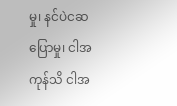မှု၊ နင်ပဲငဆပြောမှု၊ ငါအကုန်သိ ငါအ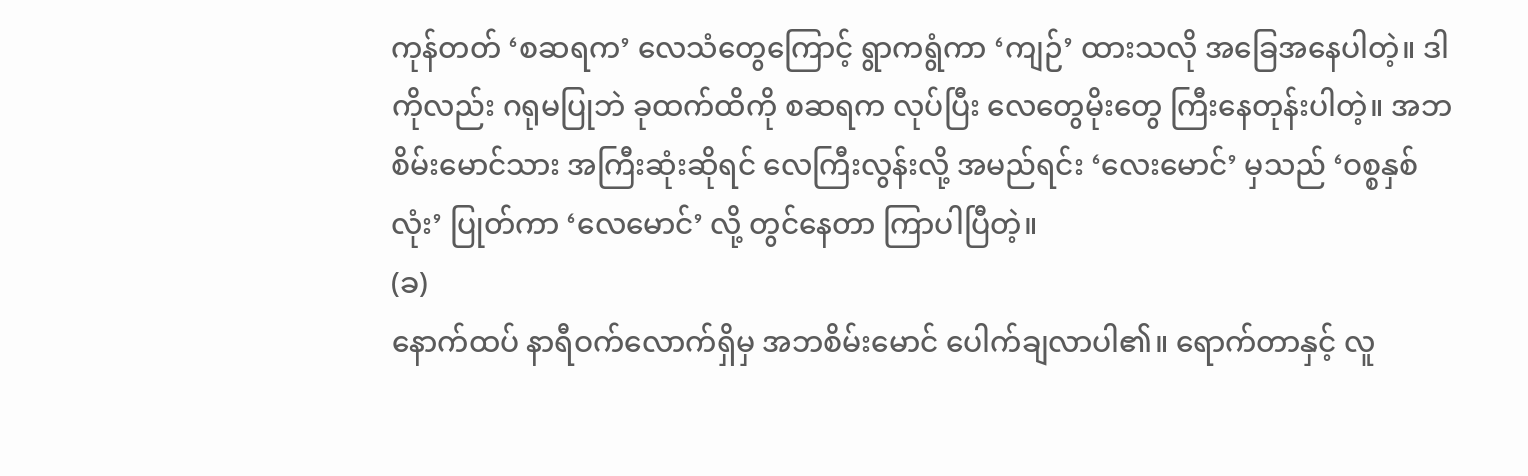ကုန်တတ် ‘စဆရက’ လေသံတွေကြောင့် ရွာကရွံကာ ‘ကျဉ်’ ထားသလို အခြေအနေပါတဲ့။ ဒါကိုလည်း ဂရုမပြုဘဲ ခုထက်ထိကို စဆရက လုပ်ပြီး လေတွေမိုးတွေ ကြီးနေတုန်းပါတဲ့။ အဘစိမ်းမောင်သား အကြီးဆုံးဆိုရင် လေကြီးလွန်းလို့ အမည်ရင်း ‘လေးမောင်’ မှသည် ‘ဝစ္စနှစ်လုံး’ ပြုတ်ကာ ‘လေမောင်’ လို့ တွင်နေတာ ကြာပါပြီတဲ့။
(ခ)
နောက်ထပ် နာရီဝက်လောက်ရှိမှ အဘစိမ်းမောင် ပေါက်ချလာပါ၏။ ရောက်တာနှင့် လူ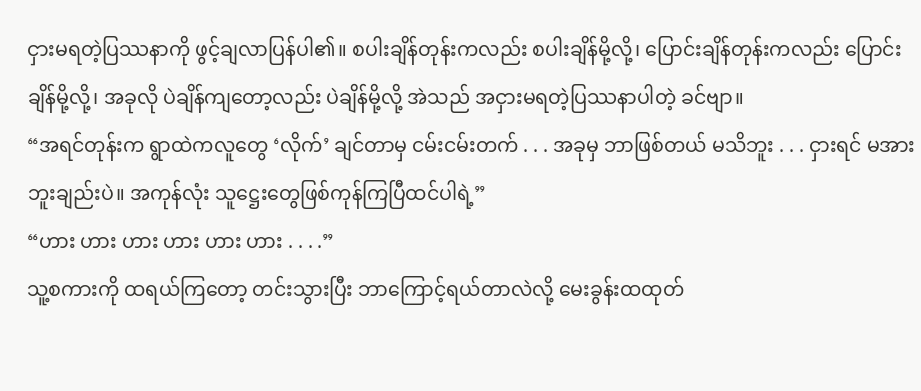ငှားမရတဲ့ပြဿနာကို ဖွင့်ချလာပြန်ပါ၏။ စပါးချိန်တုန်းကလည်း စပါးချိန်မို့လို့၊ ပြောင်းချိန်တုန်းကလည်း ပြောင်းချိန်မို့လို့၊ အခုလို ပဲချိန်ကျတော့လည်း ပဲချိန်မို့လို့ အဲသည် အငှားမရတဲ့ပြဿနာပါတဲ့ ခင်ဗျာ။
“အရင်တုန်းက ရွာထဲကလူတွေ ‘လိုက်’ ချင်တာမှ ငမ်းငမ်းတက် . . . အခုမှ ဘာဖြစ်တယ် မသိဘူး . . . ငှားရင် မအားဘူးချည်းပဲ။ အကုန်လုံး သူဋ္ဌေးတွေဖြစ်ကုန်ကြပြီထင်ပါရဲ့”
“ဟား ဟား ဟား ဟား ဟား ဟား . . . .”
သူ့စကားကို ထရယ်ကြတော့ တင်းသွားပြီး ဘာကြောင့်ရယ်တာလဲလို့ မေးခွန်းထထုတ်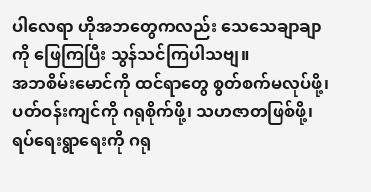ပါလေရာ ဟိုအဘတွေကလည်း သေသေချာချာကို ဖြေကြပြီး သွန်သင်ကြပါသဗျ။
အဘစိမ်းမောင်ကို ထင်ရာတွေ စွတ်စက်မလုပ်ဖို့၊ ပတ်ဝန်းကျင်ကို ဂရုစိုက်ဖို့၊ သဟဇာတဖြစ်ဖို့၊ ရပ်ရေးရွာရေးကို ဂရု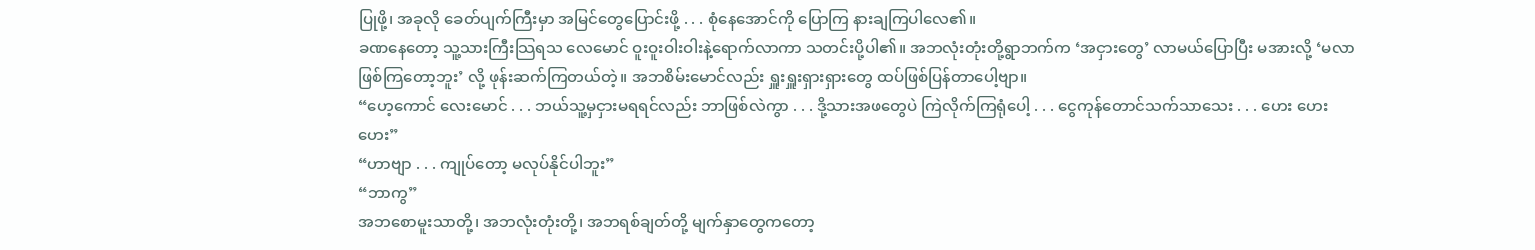ပြုဖို့၊ အခုလို ခေတ်ပျက်ကြီးမှာ အမြင်တွေပြောင်းဖို့ . . . စုံနေအောင်ကို ပြောကြ နားချကြပါလေ၏။
ခဏနေတော့ သူ့သားကြီးသြရသ လေမောင် ဝူးဝူးဝါးဝါးနဲ့ရောက်လာကာ သတင်းပို့ပါ၏။ အဘလုံးတုံးတို့ရွာဘက်က ‘အငှားတွေ’ လာမယ်ပြောပြီး မအားလို့ ‘မလာဖြစ်ကြတော့ဘူး’ လို့ ဖုန်းဆက်ကြတယ်တဲ့။ အဘစိမ်းမောင်လည်း ရှူးရှူးရှားရှားတွေ ထပ်ဖြစ်ပြန်တာပေါ့ဗျာ။
“ဟေ့ကောင် လေးမောင် . . . ဘယ်သူ့မှငှားမရရင်လည်း ဘာဖြစ်လဲကွာ . . . ဒို့သားအဖတွေပဲ ကြဲလိုက်ကြရုံပေါ့ . . . ငွေကုန်တောင်သက်သာသေး . . . ဟေး ဟေး ဟေး”
“ဟာဗျာ . . . ကျုပ်တော့ မလုပ်နိုင်ပါဘူး”
“ဘာကွ”
အဘစောမူးသာတို့၊ အဘလုံးတုံးတို့၊ အဘရစ်ချတ်တို့ မျက်နှာတွေကတော့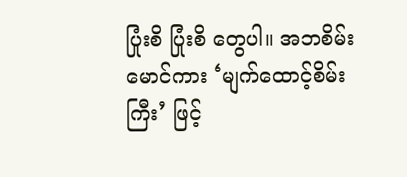ပြုံးစိ ပြုံးစိ တွေပါ။ အဘစိမ်းမောင်ကား ‘မျက်ထောင့်စိမ်းကြီး’ ဖြင့်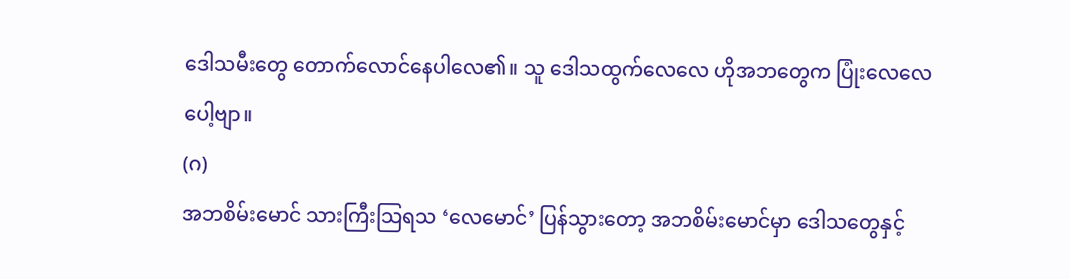ဒေါသမီးတွေ တောက်လောင်နေပါလေ၏။ သူ ဒေါသထွက်လေလေ ဟိုအဘတွေက ပြုံးလေလေပေါ့ဗျာ။
(ဂ)
အဘစိမ်းမောင် သားကြီးသြရသ ‘လေမောင်’ ပြန်သွားတော့ အဘစိမ်းမောင်မှာ ဒေါသတွေနှင့်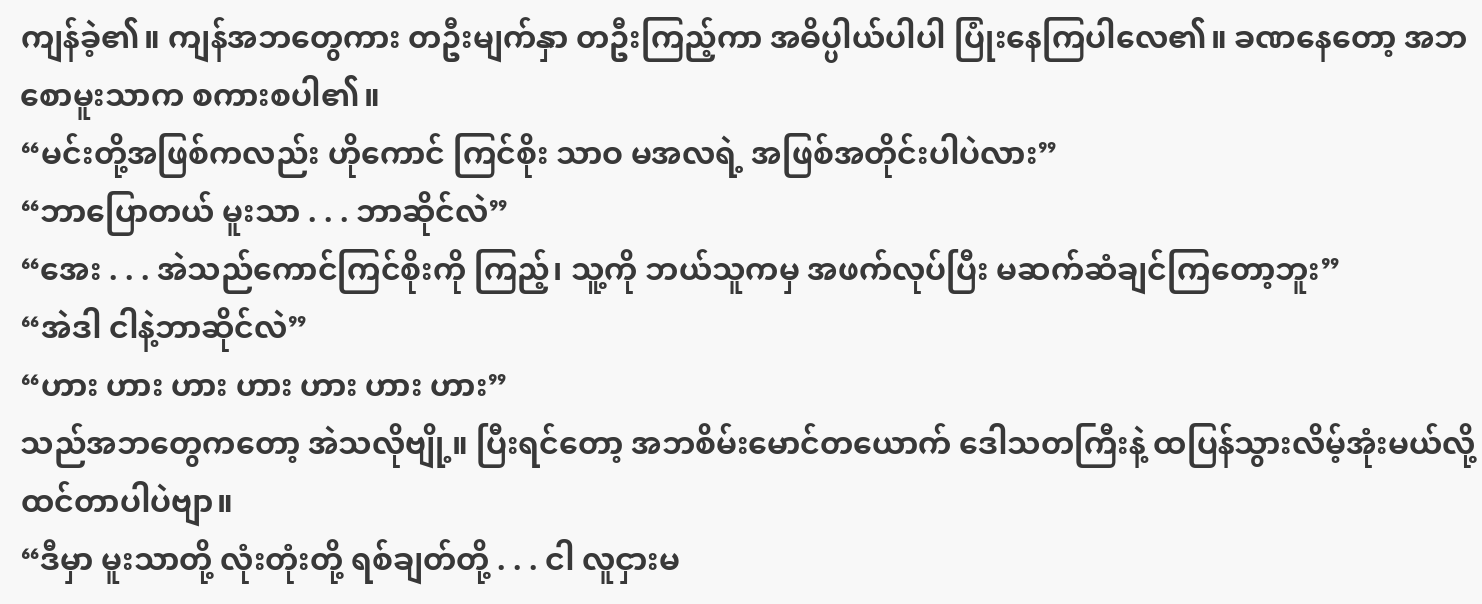ကျန်ခဲ့၏။ ကျန်အဘတွေကား တဦးမျက်နှာ တဦးကြည့်ကာ အဓိပ္ပါယ်ပါပါ ပြုံးနေကြပါလေ၏။ ခဏနေတော့ အဘစောမူးသာက စကားစပါ၏။
“မင်းတို့အဖြစ်ကလည်း ဟိုကောင် ကြင်စိုး သာဝ မအလရဲ့ အဖြစ်အတိုင်းပါပဲလား”
“ဘာပြောတယ် မူးသာ . . . ဘာဆိုင်လဲ”
“အေး . . . အဲသည်ကောင်ကြင်စိုးကို ကြည့်၊ သူ့ကို ဘယ်သူကမှ အဖက်လုပ်ပြီး မဆက်ဆံချင်ကြတော့ဘူး”
“အဲဒါ ငါနဲ့ဘာဆိုင်လဲ”
“ဟား ဟား ဟား ဟား ဟား ဟား ဟား”
သည်အဘတွေကတော့ အဲသလိုဗျို့။ ပြီးရင်တော့ အဘစိမ်းမောင်တယောက် ဒေါသတကြီးနဲ့ ထပြန်သွားလိမ့်အုံးမယ်လို့ ထင်တာပါပဲဗျာ။
“ဒီမှာ မူးသာတို့ လုံးတုံးတို့ ရစ်ချတ်တို့ . . . ငါ လူငှားမ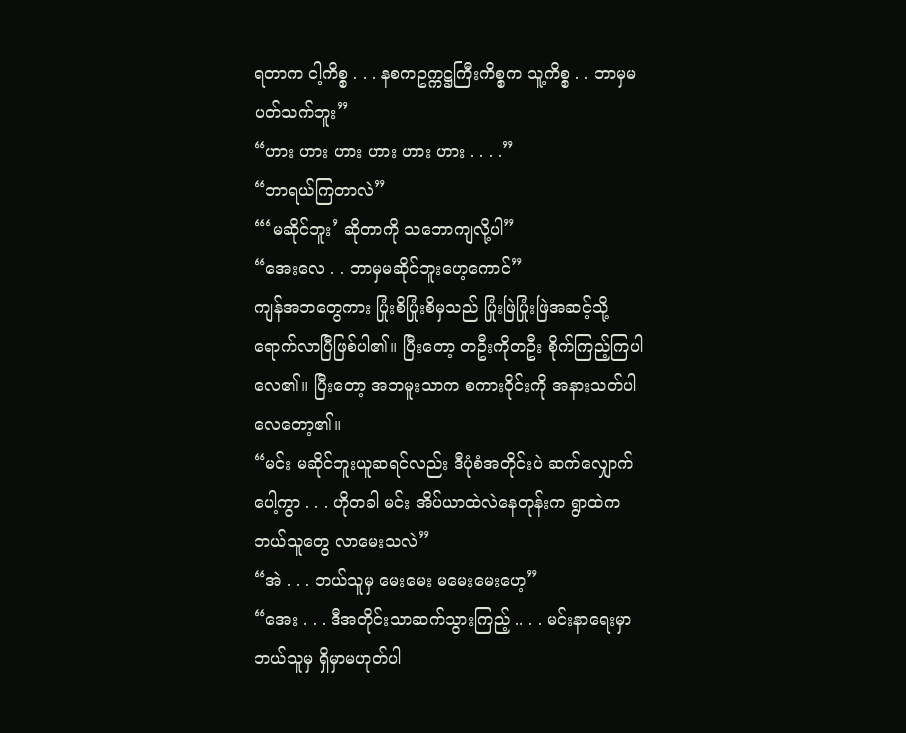ရတာက ငါ့ကိစ္စ . . . နစကဥက္ကဋ္ဌကြီးကိစ္စက သူ့ကိစ္စ . . ဘာမှမပတ်သက်ဘူး”
“ဟား ဟား ဟား ဟား ဟား ဟား . . . .”
“ဘာရယ်ကြတာလဲ”
“‘မဆိုင်ဘူး’ ဆိုတာကို သဘောကျလို့ပါ”
“အေးလေ . . ဘာမှမဆိုင်ဘူးဟေ့ကောင်”
ကျန်အဘတွေကား ပြုံးစိပြုံးစိမှသည် ပြုံးဖြဲပြုံးဖြဲအဆင့်သို့ ရောက်လာပြီဖြစ်ပါ၏။ ပြီးတော့ တဦးကိုတဦး စိုက်ကြည့်ကြပါလေ၏။ ပြီးတော့ အဘမူးသာက စကားဝိုင်းကို အနားသတ်ပါလေတော့၏။
“မင်း မဆိုင်ဘူးယူဆရင်လည်း ဒီပုံစံအတိုင်းပဲ ဆက်လျှောက်ပေါ့ကွာ . . . ဟိုတခါ မင်း အိပ်ယာထဲလဲနေတုန်းက ရွာထဲက ဘယ်သူတွေ လာမေးသလဲ”
“အဲ . . . ဘယ်သူမှ မေးမေး မမေးမေးဟေ့”
“အေး . . . ဒီအတိုင်းသာဆက်သွားကြည့် .. . . မင်းနာရေးမှာ ဘယ်သူမှ ရှိမှာမဟုတ်ပါ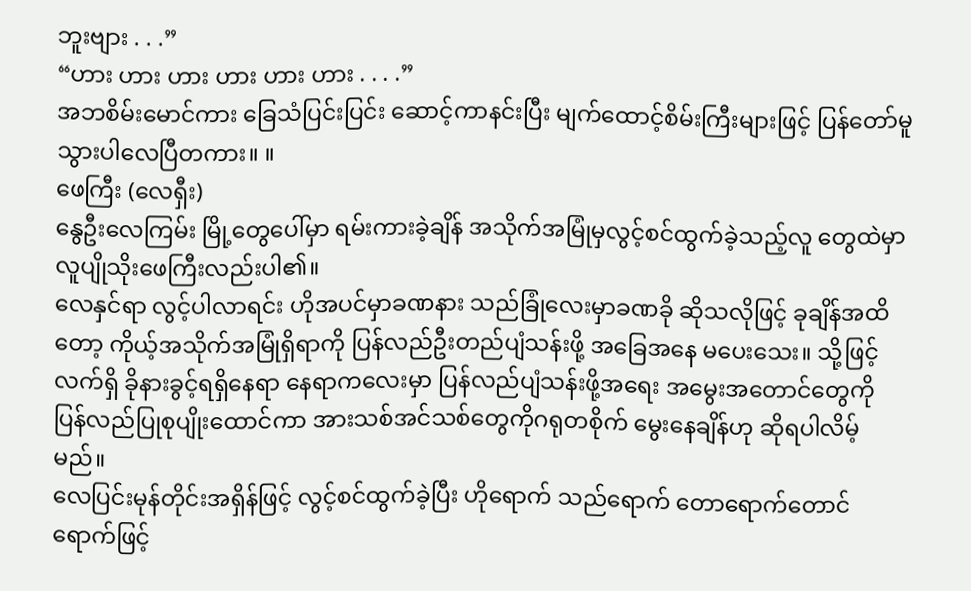ဘူးဗျား . . .”
“ဟား ဟား ဟား ဟား ဟား ဟား . . . .”
အဘစိမ်းမောင်ကား ခြေသံပြင်းပြင်း ဆောင့်ကာနင်းပြီး မျက်ထောင့်စိမ်းကြီးများဖြင့် ပြန်တော်မူသွားပါလေပြီတကား။ ။
ဖေကြီး (လေရှီး)
နွေဦးလေကြမ်း မြို့တွေပေါ်မှာ ရမ်းကားခဲ့ချိန် အသိုက်အမြုံမှလွင့်စင်ထွက်ခဲ့သည့်လူ တွေထဲမှာ လူပျိုသိုးဖေကြီးလည်းပါ၏။
လေနှင်ရာ လွင့်ပါလာရင်း ဟိုအပင်မှာခဏနား သည်ခြုံလေးမှာခဏခို ဆိုသလိုဖြင့် ခုချိန်အထိတော့ ကိုယ့်အသိုက်အမြုံရှိရာကို ပြန်လည်ဦးတည်ပျံသန်းဖို့ အခြေအနေ မပေးသေး။ သို့ဖြင့်လက်ရှိ ခိုနားခွင့်ရရှိနေရာ နေရာကလေးမှာ ပြန်လည်ပျံသန်းဖို့အရေး အမွေးအတောင်တွေကို ပြန်လည်ပြုစုပျိုးထောင်ကာ အားသစ်အင်သစ်တွေကိုဂရုတစိုက် မွေးနေချိန်ဟု ဆိုရပါလိမ့်မည်။
လေပြင်းမုန်တိုင်းအရှိန်ဖြင့် လွင့်စင်ထွက်ခဲ့ပြီး ဟိုရောက် သည်ရောက် တောရောက်တောင်ရောက်ဖြင့်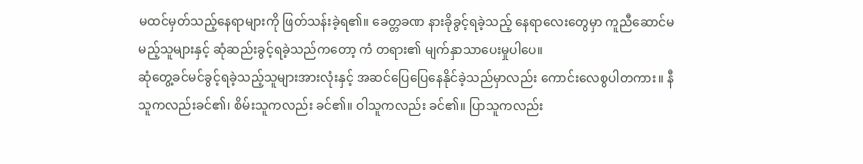မထင်မှတ်သည့်နေရာများကို ဖြတ်သန်းခဲ့ရ၏။ ခေတ္တခဏ နားခိုခွင့်ရခဲ့သည့် နေရာလေးတွေမှာ ကူညီဆောင်မမည့်သူများနှင့် ဆုံဆည်းခွင့်ရခဲ့သည်ကတော့ ကံ တရား၏ မျက်နှာသာပေးမှုပါပေ။
ဆုံတွေ့ခင်မင်ခွင့်ရခဲ့သည့်သူများအားလုံးနှင့် အဆင်ပြေပြေနေနိုင်ခဲ့သည်မှာလည်း ကောင်းလေစွပါတကား။ နီသူကလည်းခင်၏၊ စိမ်းသူကလည်း ခင်၏။ ဝါသူကလည်း ခင်၏။ ပြာသူကလည်း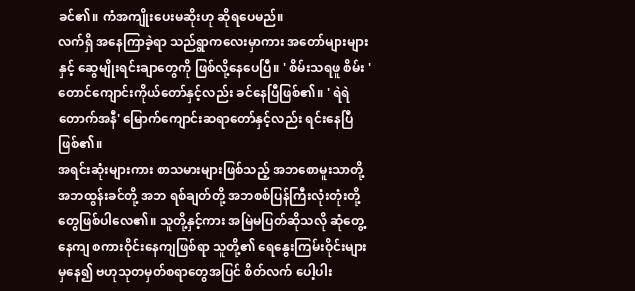ခင်၏။ ကံအကျိုးပေးမဆိုးဟု ဆိုရပေမည်။
လက်ရှိ အနေကြာခဲ့ရာ သည်ရွာကလေးမှာကား အတော်များများနှင့် ဆွေမျိုးရင်းချာတွေကို ဖြစ်လို့နေပေပြီ။ ' စိမ်းသရဖူ စိမ်း ' တောင်ကျောင်းကိုယ်တော်နှင့်လည်း ခင်နေပြီဖြစ်၏။ ' ရဲရဲတောက်အနီ' မြောက်ကျောင်းဆရာတော်နှင့်လည်း ရင်းနေပြီဖြစ်၏။
အရင်းဆုံးများကား စာသမားများဖြစ်သည့် အဘစောမူးသာတို့ အဘထွန်းခင်တို့ အဘ ရစ်ချတ်တို့ အဘစစ်ပြန်ကြီးလုံးတုံးတို့တွေဖြစ်ပါလေ၏။ သူတို့နှင့်ကား အမြဲမပြတ်ဆိုသလို ဆုံတွေ့နေကျ စကားဝိုင်းနေကျဖြစ်ရာ သူတို့၏ ရေနွေးကြမ်းဝိုင်းများမှနေ၍ ဗဟုသုတမှတ်စရာတွေအပြင် စိတ်လက် ပေါ့ပါး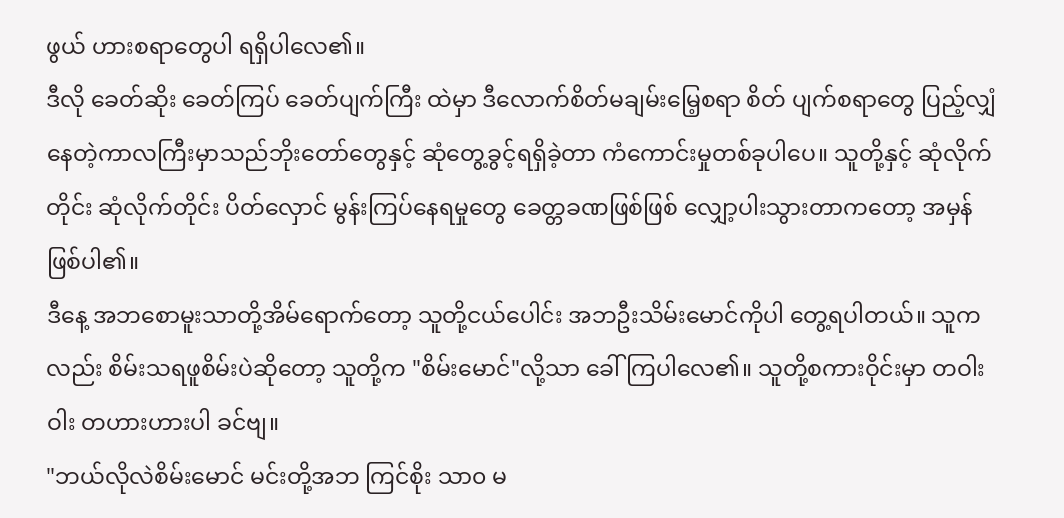ဖွယ် ဟားစရာတွေပါ ရရှိပါလေ၏။
ဒီလို ခေတ်ဆိုး ခေတ်ကြပ် ခေတ်ပျက်ကြီး ထဲမှာ ဒီလောက်စိတ်မချမ်းမြေ့စရာ စိတ် ပျက်စရာတွေ ပြည့်လျှံနေတဲ့ကာလကြီးမှာသည်ဘိုးတော်တွေနှင့် ဆုံတွေ့ခွင့်ရရှိခဲ့တာ ကံကောင်းမှုတစ်ခုပါပေ။ သူတို့နှင့် ဆုံလိုက်တိုင်း ဆုံလိုက်တိုင်း ပိတ်လှောင် မွန်းကြပ်နေရမှုတွေ ခေတ္တခဏဖြစ်ဖြစ် လျှော့ပါးသွားတာကတော့ အမှန်ဖြစ်ပါ၏။
ဒီနေ့ အဘစောမူးသာတို့အိမ်ရောက်တော့ သူတို့ငယ်ပေါင်း အဘဦးသိမ်းမောင်ကိုပါ တွေ့ရပါတယ်။ သူကလည်း စိမ်းသရဖူစိမ်းပဲဆိုတော့ သူတို့က "စိမ်းမောင်"လို့သာ ခေါ်ကြပါလေ၏။ သူတို့စကားဝိုင်းမှာ တဝါး ဝါး တဟားဟားပါ ခင်ဗျ။
"ဘယ်လိုလဲစိမ်းမောင် မင်းတို့အဘ ကြင်စိုး သာ၀ မ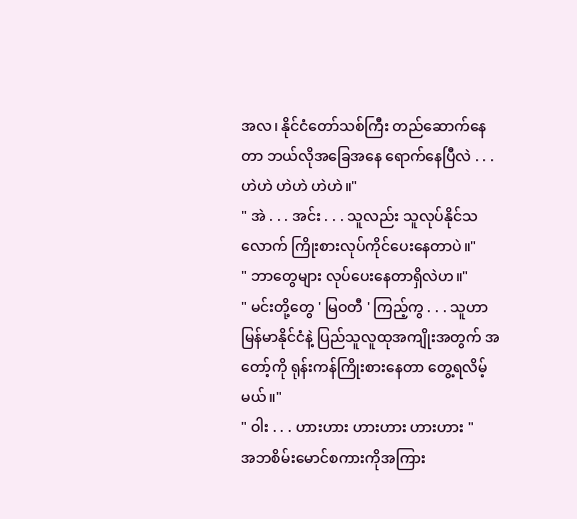အလ၊ နိုင်ငံတော်သစ်ကြီး တည်ဆောက်နေတာ ဘယ်လိုအခြေအနေ ရောက်နေပြီလဲ . . . ဟဲဟဲ ဟဲဟဲ ဟဲဟဲ။"
" အဲ . . . အင်း . . . သူလည်း သူလုပ်နိုင်သလောက် ကြိုးစားလုပ်ကိုင်ပေးနေတာပဲ။"
" ဘာတွေများ လုပ်ပေးနေတာရှိလဲဟ။"
" မင်းတို့တွေ ' မြဝတီ ' ကြည့်ကွ . . . သူဟာ မြန်မာနိုင်ငံနဲ့ ပြည်သူလူထုအကျိုးအတွက် အတော့်ကို ရုန်းကန်ကြိုးစားနေတာ တွေ့ရလိမ့်မယ်။"
" ဝါး . . . ဟားဟား ဟားဟား ဟားဟား "
အဘစိမ်းမောင်စကားကိုအကြား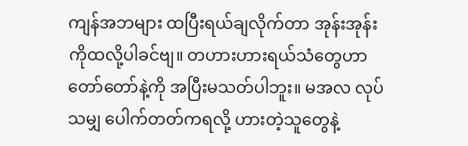ကျန်အဘများ ထပြီးရယ်ချလိုက်တာ အုန်းအုန်းကိုထလို့ပါခင်ဗျ။ တဟားဟားရယ်သံတွေဟာ တော်တော်နဲ့ကို အပြီးမသတ်ပါဘူး။ မအလ လုပ်သမျှ ပေါက်တတ်ကရလို့ ဟားတဲ့သူတွေနဲ့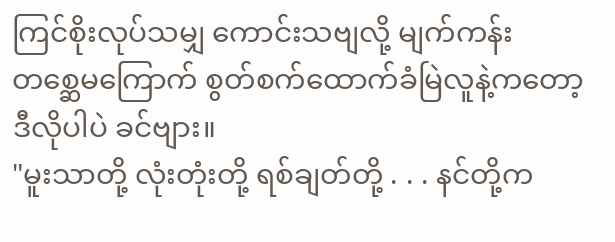ကြင်စိုးလုပ်သမျှ ကောင်းသဗျလို့ မျက်ကန်း တစ္ဆေမကြောက် စွတ်စက်ထောက်ခံမြဲလူနဲ့ကတော့ ဒီလိုပါပဲ ခင်ဗျား။
"မူးသာတို့ လုံးတုံးတို့ ရစ်ချတ်တို့ . . . နင်တို့က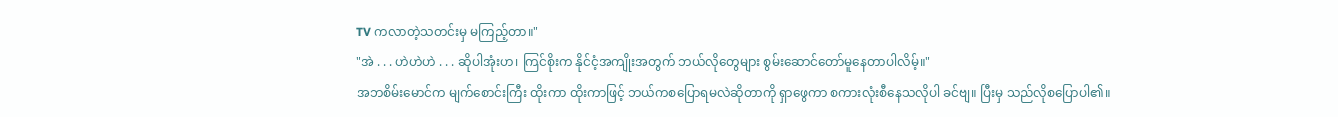TV ကလာတဲ့သတင်းမှ မကြည့်တာ။"
"အဲ . . . ဟဲဟဲဟဲ . . . ဆိုပါအုံးဟ၊ ကြင်စိုးက နိုင်ငံ့အကျိုးအတွက် ဘယ်လိုတွေများ စွမ်းဆောင်တော်မူနေတာပါလိမ့်။"
အဘစိမ်းမောင်က မျက်စောင်းကြီး ထိုးကာ ထိုးကာဖြင့် ဘယ်ကစပြောရမလဲဆိုတာကို ရှာဖွေကာ စကားလုံးစီနေသလိုပါ ခင်ဗျ။ ပြီးမှ သည်လိုစပြောပါ၏။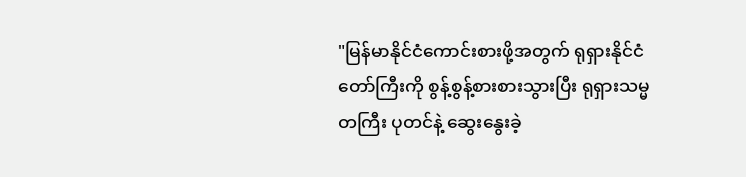"မြန်မာနိုင်ငံကောင်းစားဖို့အတွက် ရုရှားနိုင်ငံတော်ကြီးကို စွန့်စွန့်စားစားသွားပြီး ရုရှားသမ္မတကြီး ပုတင်နဲ့ ဆွေးနွေးခဲ့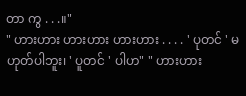တာ ကွ . . .။"
" ဟားဟား ဟားဟား ဟားဟား . . . . ' ပုတင် ' မဟုတ်ပါဘူး၊ ' ပူတင် ' ပါဟ" " ဟားဟား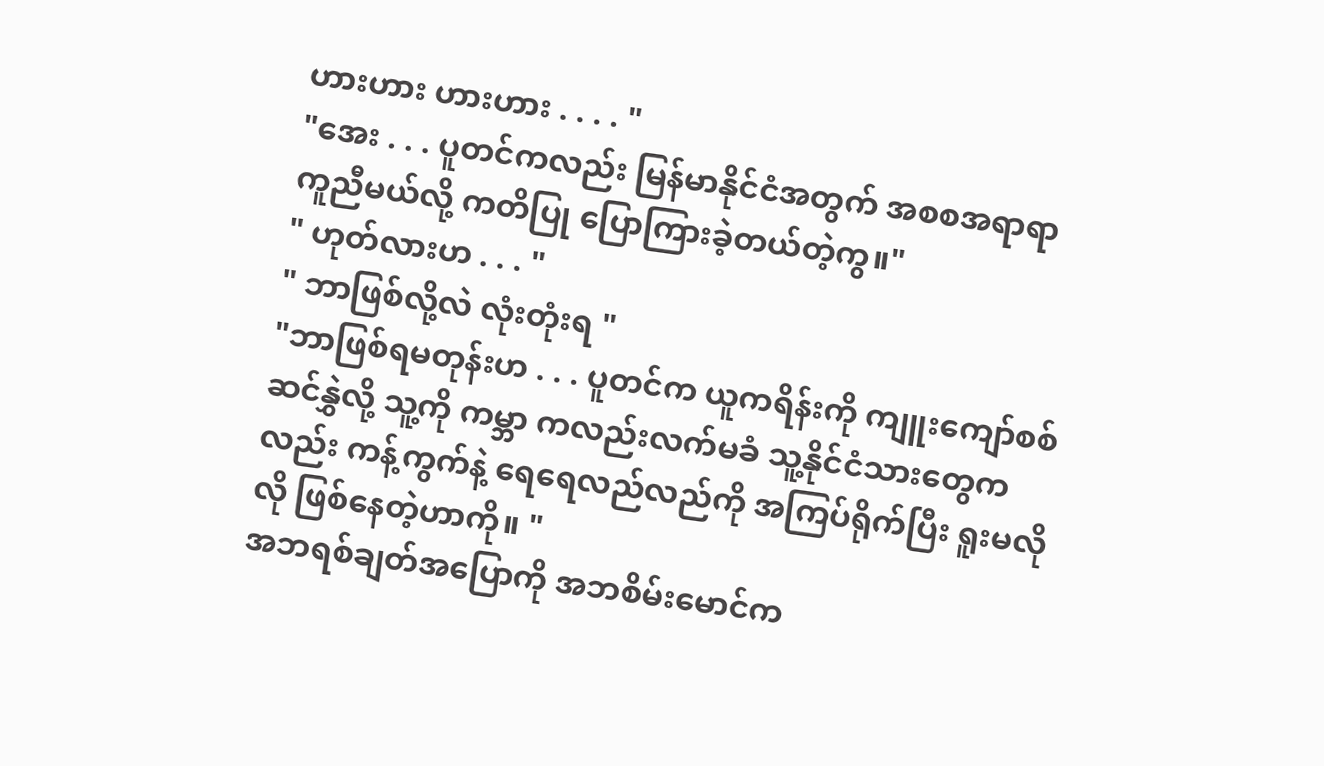ဟားဟား ဟားဟား . . . . "
"အေး . . . ပူတင်ကလည်း မြန်မာနိုင်ငံအတွက် အစစအရာရာ ကူညီမယ်လို့ ကတိပြု ပြောကြားခဲ့တယ်တဲ့ကွ။"
" ဟုတ်လားဟ . . . "
" ဘာဖြစ်လို့လဲ လုံးတုံးရ "
"ဘာဖြစ်ရမတုန်းဟ . . . ပူတင်က ယူကရိန်းကို ကျူးကျော်စစ်ဆင်နွှဲလို့ သူ့ကို ကမ္ဘာ ကလည်းလက်မခံ သူ့နိုင်ငံသားတွေကလည်း ကန့်ကွက်နဲ့ ရေရေလည်လည်ကို အကြပ်ရိုက်ပြီး ရူးမလိုလို ဖြစ်နေတဲ့ဟာကို။ "
အဘရစ်ချတ်အပြောကို အဘစိမ်းမောင်က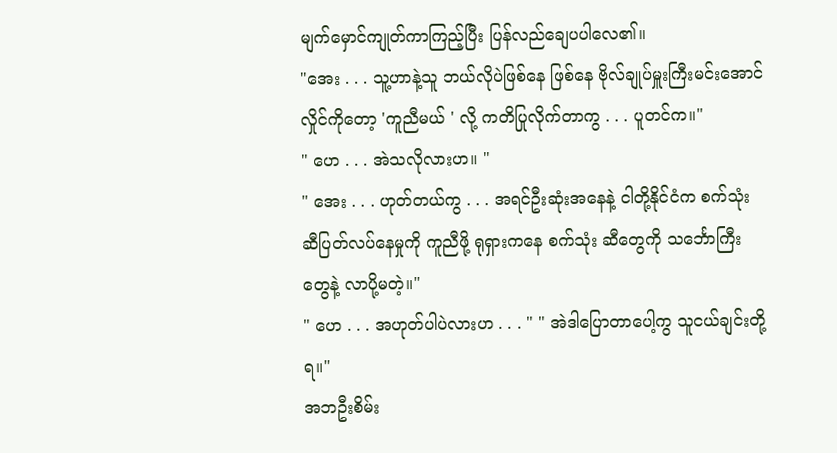မျက်မှောင်ကျုတ်ကာကြည့်ပြီး ပြန်လည်ချေပပါလေ၏။
"အေး . . . သူ့ဟာနဲ့သူ ဘယ်လိုပဲဖြစ်နေ ဖြစ်နေ ဗိုလ်ချုပ်မှူးကြီးမင်းအောင်လှိုင်ကိုတော့ 'ကူညီမယ် ' လို့ ကတိပြုလိုက်တာကွ . . . ပူတင်က။"
" ဟေ . . . အဲသလိုလားဟ။ "
" အေး . . . ဟုတ်တယ်ကွ . . . အရင်ဦးဆုံးအနေနဲ့ ငါတို့နိုင်ငံက စက်သုံးဆီပြတ်လပ်နေမှုကို ကူညီဖို့ ရုရှားကနေ စက်သုံး ဆီတွေကို သင်္ဘောကြီးတွေနဲ့ လာပို့မတဲ့။"
" ဟေ . . . အဟုတ်ပါပဲလားဟ . . . " " အဲဒါပြောတာပေါ့ကွ သူငယ်ချင်းတို့ရ။"
အဘဦးစိမ်း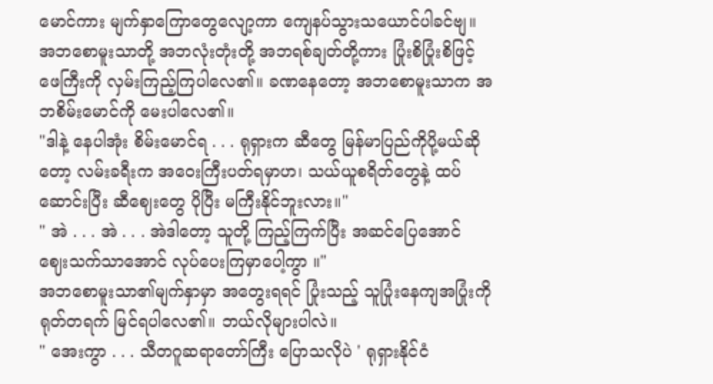မောင်ကား မျက်နှာကြောတွေလျော့ကာ ကျေနပ်သွားသယောင်ပါခင်ဗျ။ အဘစောမူးသာတို့ အဘလုံးတုံးတို့ အဘရစ်ချတ်တို့ကား ပြုံးစိပြုံးစိဖြင့် ဖေကြီးကို လှမ်းကြည့်ကြပါလေ၏။ ခဏနေတော့ အဘစောမူးသာက အဘစိမ်းမောင်ကို မေးပါလေ၏။
"ဒါနဲ့ နေပါအုံး စိမ်းမောင်ရ . . . ရုရှားက ဆီတွေ မြန်မာပြည်ကိုပို့မယ်ဆိုတော့ လမ်းခရီးက အဝေးကြီးပတ်ရမှာဟ၊ သယ်ယူစရိတ်တွေနဲ့ ထပ်ဆောင်းပြီး ဆီဈေးတွေ ပိုပြီး မကြီးနိုင်ဘူးလား။"
" အဲ . . . အဲ . . . အဲဒါတော့ သူတို့ ကြည့်ကြက်ပြီး အဆင်ပြေအောင် ဈေးသက်သာအောင် လုပ်ပေးကြမှာပေါ့ကွာ ။"
အဘစောမူးသာ၏မျက်နှာမှာ အတွေးရရင် ပြုံးသည့် သူပြုံးနေကျအပြုံးကို ရုတ်တရက် မြင်ရပါလေ၏။ ဘယ်လိုများပါလဲ။
" အေးကွာ . . . သီတဂူဆရာတော်ကြီး ပြောသလိုပဲ ' ရုရှားနိုင်ငံ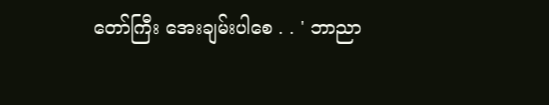တော်ကြီး အေးချမ်းပါစေ . . ' ဘာညာ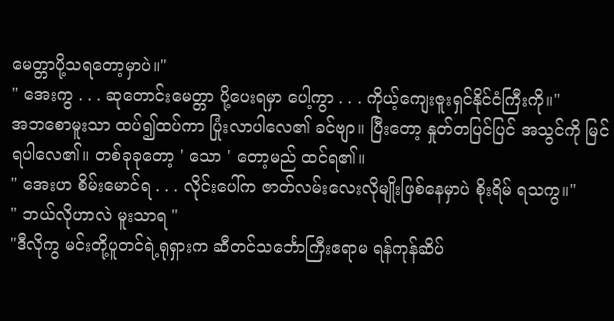မေတ္တာပို့သရတော့မှာပဲ။"
" အေးကွ . . . ဆုတောင်းမေတ္တာ ပို့ပေးရမှာ ပေါ့ကွာ . . . ကိုယ့်ကျေးဇူးရှင်နိုင်ငံကြီးကို။"
အဘစောမူးသာ ထပ်၍ထပ်ကာ ပြုံးလာပါလေ၏ ခင်ဗျာ။ ပြီးတော့ နှုတ်တပြင်ပြင် အသွင်ကို မြင်ရပါလေ၏။ တစ်ခုခုတော့ ' သော ' တော့မည် ထင်ရ၏။
" အေးဟ စိမ်းမောင်ရ . . . လိုင်းပေါ်က ဇာတ်လမ်းလေးလိုမျိုးဖြစ်နေမှာပဲ စိုးရိမ် ရသကွ။"
" ဘယ်လိုဟာလဲ မူးသာရ "
"ဒီလိုကွ မင်းတို့ပူတင်ရဲ့ရုရှားက ဆီတင်သင်္ဘောကြီးဧရာမ ရန်ကုန်ဆိပ်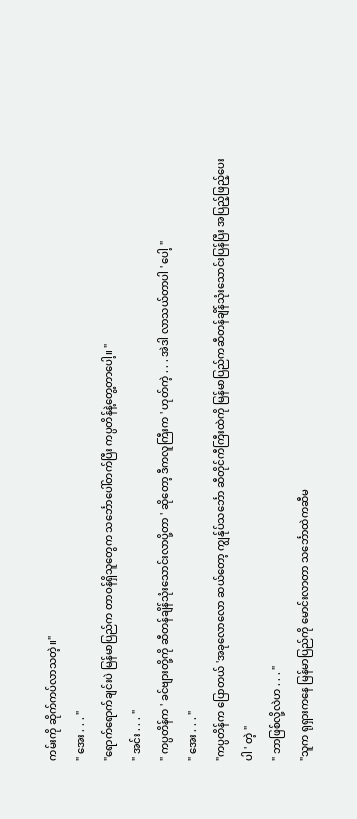ကမ်းကို ဆိုက်ကပ်လာသတဲ့။"
" အေး . . . "
"ရောက်ရောက်ချင်းပဲ မြန်မာပြည်က တာဝန်ရှိသူတွေက သင်္ဘောပေါ်တက်ပြီး ကပ္ပတိန်နဲ့တွေ့တာပေါ့။ "
" အင်း . . . "
" ကပ္ပတိန်က ' ခင်ဗျားတို့ကို ဆီတန်ချိန်သုံးသောင်းလာပို့တာ ' ဆိုတော့ ဒီကလူကြီးက ' ဟုတ်ကဲ့ . . . အဲဒါ လာသယ်တာပါ ' ပေါ့ "
" အေး . . . "
"ကပ္ပတိန်က ပြောတယ် 'အခုလောလော ဆယ်တော့ ကျွန်ုပ်သင်္ဘော ဆီတိုင်ကီကြီးထဲကို မြန်မာပြည်ကဆီတန်ချိန်သုံးသောင်းပြန်ပြီး အပြည့်ဖြည့်ပေးပါ ' တဲ့ "
" ဘာဖြစ်လို့လဲဟ . . . "
"သူက ရုရှားကနေ မြန်မာပြည်ကို မောင်းလာတာ သင်္ဘောထဲကဆီမ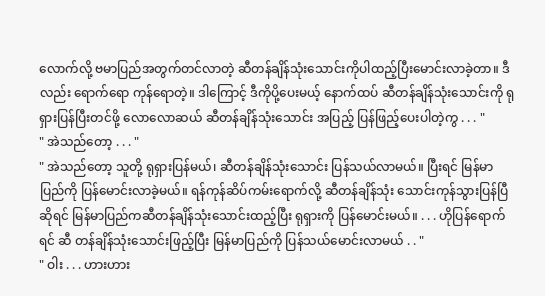လောက်လို့ ဗမာပြည်အတွက်တင်လာတဲ့ ဆီတန်ချိန်သုံးသောင်းကိုပါထည့်ပြီးမောင်းလာခဲ့တာ။ ဒီလည်း ရောက်ရော ကုန်ရောတဲ့။ ဒါကြောင့် ဒီကိုပို့ပေးမယ့် နောက်ထပ် ဆီတန်ချိန်သုံးသောင်းကို ရုရှားပြန်ပြီးတင်ဖို့ လောလောဆယ် ဆီတန်ချိန်သုံးသောင်း အပြည့် ပြန်ဖြည့်ပေးပါတဲ့ကွ . . . "
" အဲသည်တော့ . . . "
" အဲသည်တော့ သူတို့ ရုရှားပြန်မယ်၊ ဆီတန်ချိန်သုံးသောင်း ပြန်သယ်လာမယ်။ ပြီးရင် မြန်မာပြည်ကို ပြန်မောင်းလာခဲ့မယ်။ ရန်ကုန်ဆိပ်ကမ်းရောက်လို့ ဆီတန်ချိန်သုံး သောင်းကုန်သွားပြန်ပြီဆိုရင် မြန်မာပြည်ကဆီတန်ချိန်သုံးသောင်းထည့်ပြီး ရုရှားကို ပြန်မောင်းမယ်။ . . . ဟိုပြန်ရောက်ရင် ဆီ တန်ချိန်သုံးသောင်းဖြည့်ပြီး မြန်မာပြည်ကို ပြန်သယ်မောင်းလာမယ် . . "
" ဝါး . . . ဟားဟား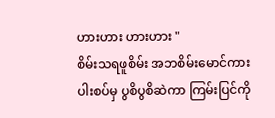ဟားဟား ဟားဟား "
စိမ်းသရဖူစိမ်း အဘစိမ်းမောင်ကား ပါးစပ်မှ ပွစိပွစိဆဲကာ ကြမ်းပြင်ကို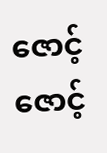ဇောင့်ဇောင့်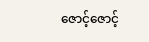ဇောင့်ဇောင့်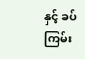နှင့် ခပ်ကြမ်း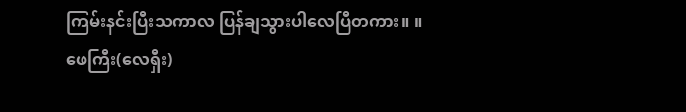ကြမ်းနင်းပြီးသကာလ ပြန်ချသွားပါလေပြီတကား။ ။
ဖေကြီး(လေရှီး)